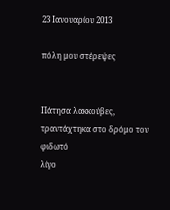23 Ιανουαρίου 2013

πόλη μου στέρεψες


Πάτησα λακκούβες, τραντάχτηκα στο δρόμο τον φιδωτό
λίγο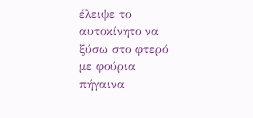έλειψε το αυτοκίνητο να ξύσω στο φτερό
με φούρια πήγαινα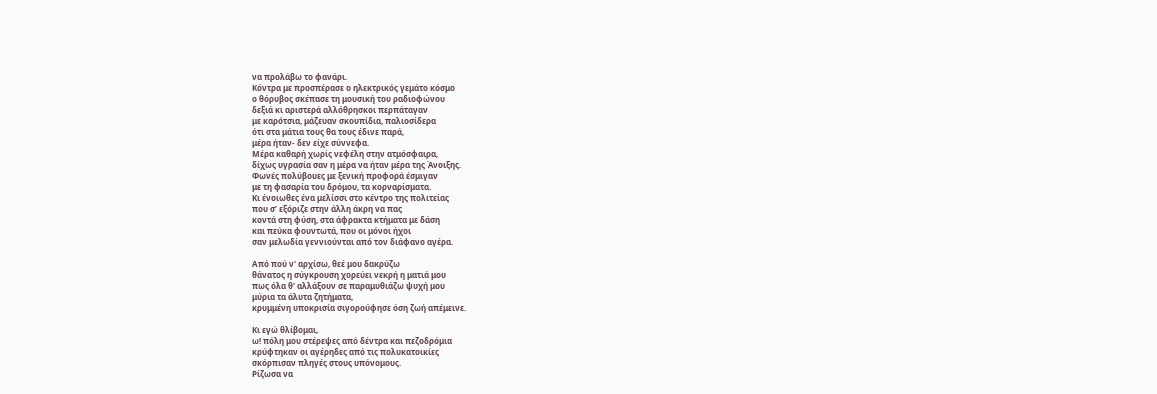να προλάβω το φανάρι.
Κόντρα με προσπέρασε ο ηλεκτρικός γεμάτο κόσμο
ο θόρυβος σκέπασε τη μουσική του ραδιοφώνου
δεξιά κι αριστερά αλλόθρησκοι περπάταγαν
με καρότσια, μάζευαν σκουπίδια, παλιοσίδερα
ότι στα μάτια τους θα τους έδινε παρά,
μέρα ήταν- δεν είχε σύννεφα.
Μέρα καθαρή χωρίς νεφέλη στην ατμόσφαιρα,
δίχως υγρασία σαν η μέρα να ήταν μέρα της Άνοιξης.
Φωνές πολύβουες με ξενική προφορά έσμιγαν
με τη φασαρία του δρόμου, τα κορναρίσματα.
Κι ένοιωθες ένα μελίσσι στο κέντρο της πολιτείας
που σ’ εξόριζε στην άλλη άκρη να πας
κοντά στη φύση, στα άφρακτα κτήματα με δάση
και πεύκα φουντωτά, που οι μόνοι ήχοι
σαν μελωδία γεννιούνται από τον διάφανο αγέρα.

Από πού ν' αρχίσω, θεέ μου δακρύζω
θάνατος η σύγκρουση χορεύει νεκρή η ματιά μου
πως όλα θ' αλλάξουν σε παραμυθιάζω ψυχή μου
μύρια τα άλυτα ζητήματα,
κρυμμένη υποκρισία σιγορούφησε όση ζωή απέμεινε.

Κι εγώ θλίβομαι,
ω! πόλη μου στέρεψες από δέντρα και πεζοδρόμια
κρύφτηκαν οι αγέρηδες από τις πολυκατοικίες
σκόρπισαν πληγές στους υπόνομους.
Ρίζωσα να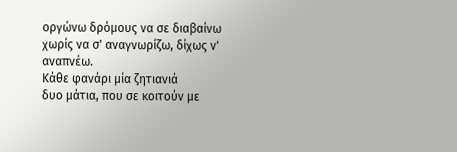οργώνω δρόμους να σε διαβαίνω
χωρίς να σ' αναγνωρίζω, δίχως ν' αναπνέω.
Κάθε φανάρι μία ζητιανιά
δυο μάτια, που σε κοιτούν με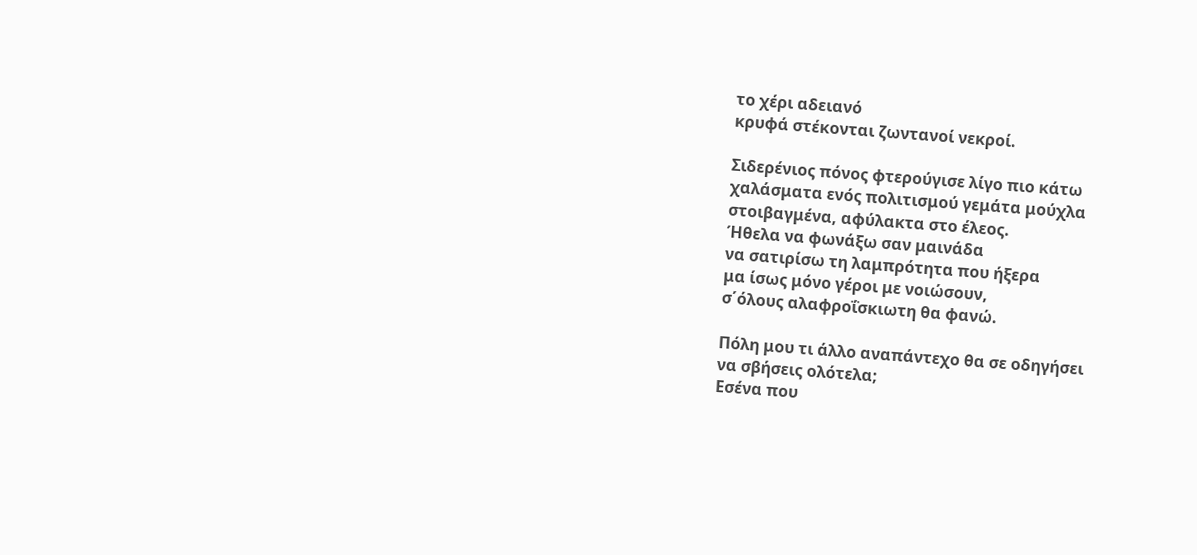το χέρι αδειανό
κρυφά στέκονται ζωντανοί νεκροί.

Σιδερένιος πόνος φτερούγισε λίγο πιο κάτω
χαλάσματα ενός πολιτισμού γεμάτα μούχλα
στοιβαγμένα, αφύλακτα στο έλεος.
Ήθελα να φωνάξω σαν μαινάδα
να σατιρίσω τη λαμπρότητα που ήξερα
μα ίσως μόνο γέροι με νοιώσουν,
σ΄όλους αλαφροΐσκιωτη θα φανώ.

Πόλη μου τι άλλο αναπάντεχο θα σε οδηγήσει
να σβήσεις ολότελα;
Εσένα που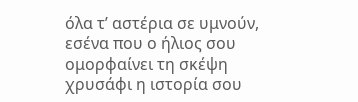όλα τ’ αστέρια σε υμνούν,
εσένα που ο ήλιος σου ομορφαίνει τη σκέψη
χρυσάφι η ιστορία σου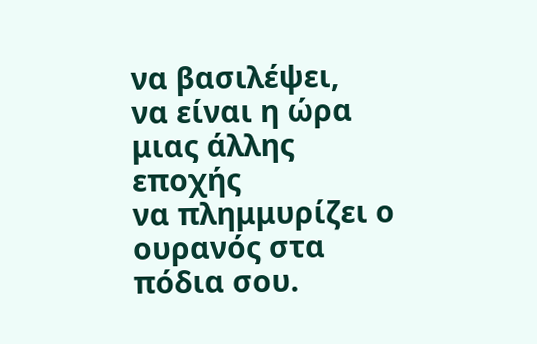να βασιλέψει,
να είναι η ώρα μιας άλλης εποχής
να πλημμυρίζει ο ουρανός στα πόδια σου.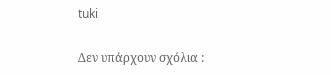tuki

Δεν υπάρχουν σχόλια :